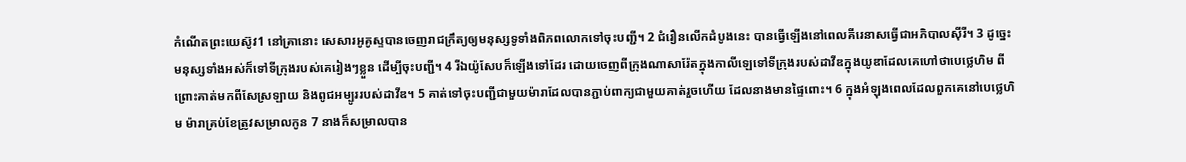កំណើតព្រះយេស៊ូវ1 នៅគ្រានោះ សេសារអូគូស្ទបានចេញរាជក្រឹត្យឲ្យមនុស្សទូទាំងពិភពលោកទៅចុះបញ្ជី។ 2 ជំរឿនលើកដំបូងនេះ បានធ្វើឡើងនៅពេលគីរេនាសធ្វើជាអភិបាលស៊ីរី។ 3 ដូច្នេះ មនុស្សទាំងអស់ក៏ទៅទីក្រុងរបស់គេរៀងៗខ្លួន ដើម្បីចុះបញ្ជី។ 4 រីឯយ៉ូសែបក៏ឡើងទៅដែរ ដោយចេញពីក្រុងណាសារ៉ែតក្នុងកាលីឡេទៅទីក្រុងរបស់ដាវីឌក្នុងយូឌាដែលគេហៅថាបេថ្លេហិម ពីព្រោះគាត់មកពីសែស្រឡាយ និងពូជអម្បូររបស់ដាវីឌ។ 5 គាត់ទៅចុះបញ្ជីជាមួយម៉ារាដែលបានភ្ជាប់ពាក្យជាមួយគាត់រួចហើយ ដែលនាងមានផ្ទៃពោះ។ 6 ក្នុងអំឡុងពេលដែលពួកគេនៅបេថ្លេហិម ម៉ារាគ្រប់ខែត្រូវសម្រាលកូន 7 នាងក៏សម្រាលបាន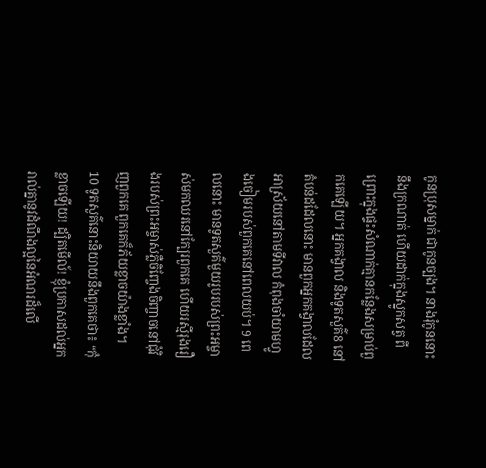កូនប្រុសម្នាក់ ជាកូនច្បង។ នាងរុំកូននោះនឹងក្រណាត់ ហើយដាក់ក្នុងស្នូកសត្វ ពីព្រោះក្នុងផ្ទះសំណាក់គ្មានកន្លែងសម្រាប់ពួកគេឡើយ។ អ្នកគង្វាល និងទូតសួគ៌8 នៅតំបន់ដដែលនោះ មានពួកអ្នកគង្វាលដែលអាស្រ័យនៅតាមទីវាល កំពុងចាំយាមហ្វូងចៀមរបស់ពួកគេនៅពេលយប់។ 9 ពេលនោះ មានទូតសួគ៌មួយរូបរបស់ព្រះអម្ចាស់មកឈរនៅក្បែរពួកគេ ហើយរស្មីរុងរឿងរបស់ព្រះអម្ចាស់ភ្លឺចិញ្ចែងចិញ្ចាចនៅជុំវិញពួកគេ ពួកគេក៏ភ័យខ្លាចយ៉ាងខ្លាំង។ 10 ទូតសួគ៌នោះនិយាយនឹងពួកគេថា៖ “កុំខ្លាចឡើយ! ដ្បិតមើល៍! ខ្ញុំប្រកាសដល់អ្នករាល់គ្នានូវដំណឹងល្អនៃអំណរដ៏លើ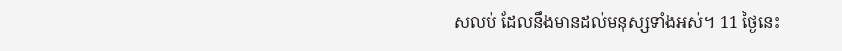សលប់ ដែលនឹងមានដល់មនុស្សទាំងអស់។ 11 ថ្ងៃនេះ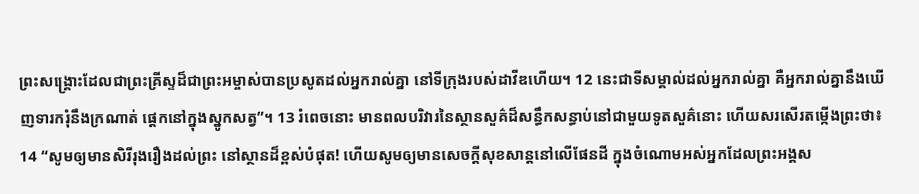ព្រះសង្គ្រោះដែលជាព្រះគ្រីស្ទដ៏ជាព្រះអម្ចាស់បានប្រសូតដល់អ្នករាល់គ្នា នៅទីក្រុងរបស់ដាវីឌហើយ។ 12 នេះជាទីសម្គាល់ដល់អ្នករាល់គ្នា គឺអ្នករាល់គ្នានឹងឃើញទារករុំនឹងក្រណាត់ ផ្ដេកនៅក្នុងស្នូកសត្វ”។ 13 រំពេចនោះ មានពលបរិវារនៃស្ថានសួគ៌ដ៏សន្ធឹកសន្ធាប់នៅជាមួយទូតសួគ៌នោះ ហើយសរសើរតម្កើងព្រះថា៖ 14 “សូមឲ្យមានសិរីរុងរឿងដល់ព្រះ នៅស្ថានដ៏ខ្ពស់បំផុត! ហើយសូមឲ្យមានសេចក្ដីសុខសាន្តនៅលើផែនដី ក្នុងចំណោមអស់អ្នកដែលព្រះអង្គស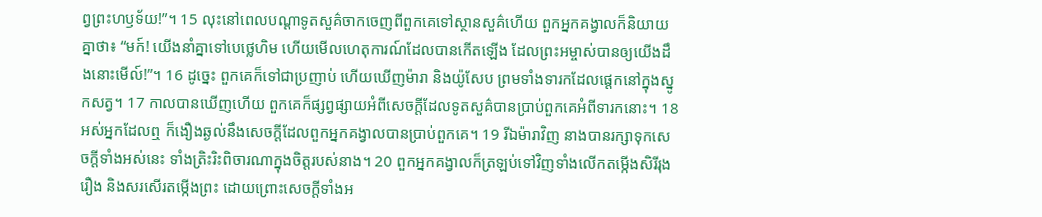ព្វព្រះហឫទ័យ!”។ 15 លុះនៅពេលបណ្ដាទូតសួគ៌ចាកចេញពីពួកគេទៅស្ថានសួគ៌ហើយ ពួកអ្នកគង្វាលក៏និយាយគ្នាថា៖ “មក៍! យើងនាំគ្នាទៅបេថ្លេហិម ហើយមើលហេតុការណ៍ដែលបានកើតឡើង ដែលព្រះអម្ចាស់បានឲ្យយើងដឹងនោះមើល៍!”។ 16 ដូច្នេះ ពួកគេក៏ទៅជាប្រញាប់ ហើយឃើញម៉ារា និងយ៉ូសែប ព្រមទាំងទារកដែលផ្ដេកនៅក្នុងស្នូកសត្វ។ 17 កាលបានឃើញហើយ ពួកគេក៏ផ្សព្វផ្សាយអំពីសេចក្ដីដែលទូតសួគ៌បានប្រាប់ពួកគេអំពីទារកនោះ។ 18 អស់អ្នកដែលឮ ក៏ងឿងឆ្ងល់នឹងសេចក្ដីដែលពួកអ្នកគង្វាលបានប្រាប់ពួកគេ។ 19 រីឯម៉ារាវិញ នាងបានរក្សាទុកសេចក្ដីទាំងអស់នេះ ទាំងត្រិះរិះពិចារណាក្នុងចិត្តរបស់នាង។ 20 ពួកអ្នកគង្វាលក៏ត្រឡប់ទៅវិញទាំងលើកតម្កើងសិរីរុងរឿង និងសរសើរតម្កើងព្រះ ដោយព្រោះសេចក្ដីទាំងអ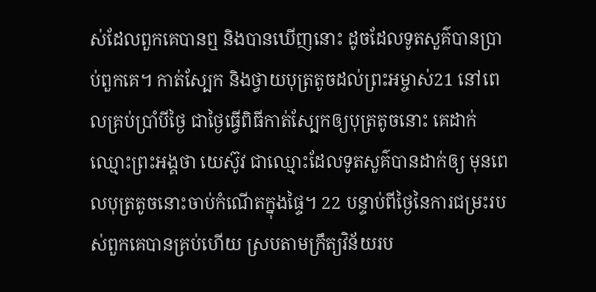ស់ដែលពួកគេបានឮ និងបានឃើញនោះ ដូចដែលទូតសួគ៌បានប្រាប់ពួកគេ។ កាត់ស្បែក និងថ្វាយបុត្រតូចដល់ព្រះអម្ចាស់21 នៅពេលគ្រប់ប្រាំបីថ្ងៃ ជាថ្ងៃធ្វើពិធីកាត់ស្បែកឲ្យបុត្រតូចនោះ គេដាក់ឈ្មោះព្រះអង្គថា យេស៊ូវ ជាឈ្មោះដែលទូតសួគ៌បានដាក់ឲ្យ មុនពេលបុត្រតូចនោះចាប់កំណើតក្នុងផ្ទៃ។ 22 បន្ទាប់ពីថ្ងៃនៃការជម្រះរបស់ពួកគេបានគ្រប់ហើយ ស្របតាមក្រឹត្យវិន័យរប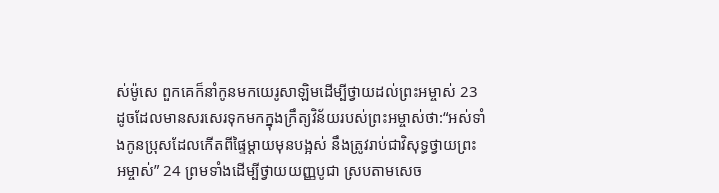ស់ម៉ូសេ ពួកគេក៏នាំកូនមកយេរូសាឡិមដើម្បីថ្វាយដល់ព្រះអម្ចាស់ 23 ដូចដែលមានសរសេរទុកមកក្នុងក្រឹត្យវិន័យរបស់ព្រះអម្ចាស់ថា:“អស់ទាំងកូនប្រុសដែលកើតពីផ្ទៃម្ដាយមុនបង្អស់ នឹងត្រូវរាប់ជាវិសុទ្ធថ្វាយព្រះអម្ចាស់” 24 ព្រមទាំងដើម្បីថ្វាយយញ្ញបូជា ស្របតាមសេច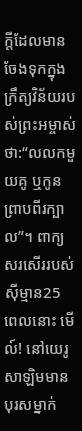ក្ដីដែលមានចែងទុកក្នុងក្រឹត្យវិន័យរបស់ព្រះអម្ចាស់ថា:“លលកមួយគូ ឬកូនព្រាបពីរក្បាល”។ ពាក្យសរសើររបស់ស៊ីម្មាន25 ពេលនោះ មើល៍! នៅយេរូសាឡិមមានបុរសម្នាក់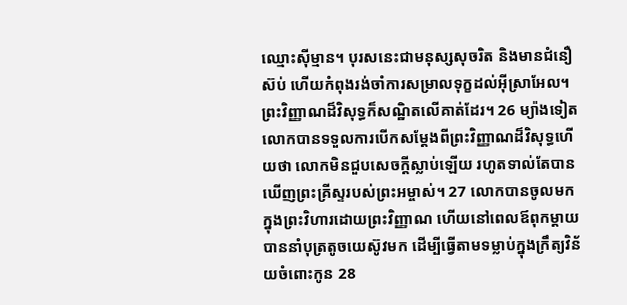ឈ្មោះស៊ីម្មាន។ បុរសនេះជាមនុស្សសុចរិត និងមានជំនឿស៊ប់ ហើយកំពុងរង់ចាំការសម្រាលទុក្ខដល់អ៊ីស្រាអែល។ ព្រះវិញ្ញាណដ៏វិសុទ្ធក៏សណ្ឋិតលើគាត់ដែរ។ 26 ម្យ៉ាងទៀត លោកបានទទួលការបើកសម្ដែងពីព្រះវិញ្ញាណដ៏វិសុទ្ធហើយថា លោកមិនជួបសេចក្ដីស្លាប់ឡើយ រហូតទាល់តែបានឃើញព្រះគ្រីស្ទរបស់ព្រះអម្ចាស់។ 27 លោកបានចូលមកក្នុងព្រះវិហារដោយព្រះវិញ្ញាណ ហើយនៅពេលឪពុកម្ដាយបាននាំបុត្រតូចយេស៊ូវមក ដើម្បីធ្វើតាមទម្លាប់ក្នុងក្រឹត្យវិន័យចំពោះកូន 28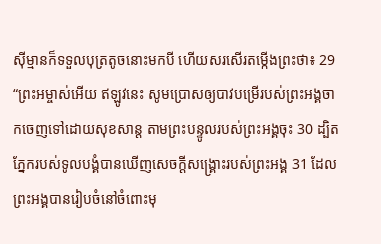ស៊ីម្មានក៏ទទួលបុត្រតូចនោះមកបី ហើយសរសើរតម្កើងព្រះថា៖ 29 “ព្រះអម្ចាស់អើយ ឥឡូវនេះ សូមប្រោសឲ្យបាវបម្រើរបស់ព្រះអង្គចាកចេញទៅដោយសុខសាន្ត តាមព្រះបន្ទូលរបស់ព្រះអង្គចុះ 30 ដ្បិតភ្នែករបស់ទូលបង្គំបានឃើញសេចក្ដីសង្គ្រោះរបស់ព្រះអង្គ 31 ដែលព្រះអង្គបានរៀបចំនៅចំពោះមុ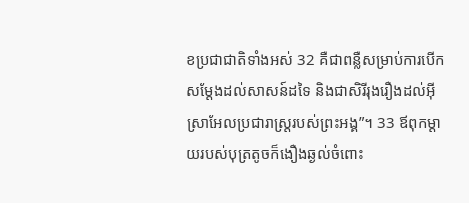ខប្រជាជាតិទាំងអស់ 32 គឺជាពន្លឺសម្រាប់ការបើកសម្ដែងដល់សាសន៍ដទៃ និងជាសិរីរុងរឿងដល់អ៊ីស្រាអែលប្រជារាស្ត្ររបស់ព្រះអង្គ”។ 33 ឪពុកម្ដាយរបស់បុត្រតូចក៏ងឿងឆ្ងល់ចំពោះ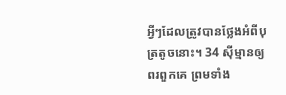អ្វីៗដែលត្រូវបានថ្លែងអំពីបុត្រតូចនោះ។ 34 ស៊ីម្មានឲ្យពរពួកគេ ព្រមទាំង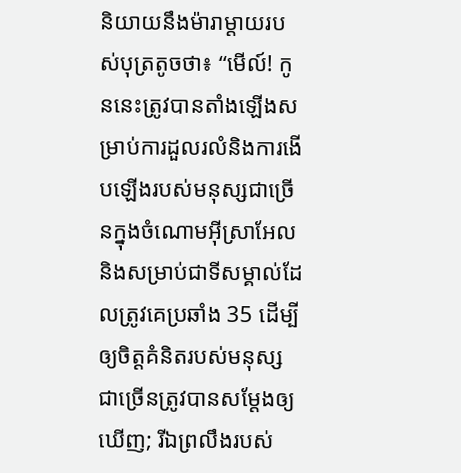និយាយនឹងម៉ារាម្ដាយរបស់បុត្រតូចថា៖ “មើល៍! កូននេះត្រូវបានតាំងឡើងសម្រាប់ការដួលរលំនិងការងើបឡើងរបស់មនុស្សជាច្រើនក្នុងចំណោមអ៊ីស្រាអែល និងសម្រាប់ជាទីសម្គាល់ដែលត្រូវគេប្រឆាំង 35 ដើម្បីឲ្យចិត្តគំនិតរបស់មនុស្សជាច្រើនត្រូវបានសម្ដែងឲ្យឃើញ; រីឯព្រលឹងរបស់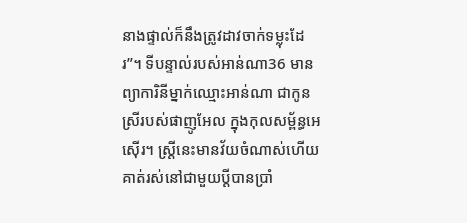នាងផ្ទាល់ក៏នឹងត្រូវដាវចាក់ទម្លុះដែរ”។ ទីបន្ទាល់របស់អាន់ណា36 មានព្យាការិនីម្នាក់ឈ្មោះអាន់ណា ជាកូនស្រីរបស់ផាញូអែល ក្នុងកុលសម្ព័ន្ធអេស៊ើរ។ ស្ត្រីនេះមានវ័យចំណាស់ហើយ គាត់រស់នៅជាមួយប្ដីបានប្រាំ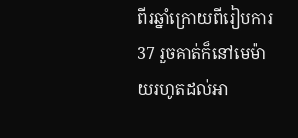ពីរឆ្នាំក្រោយពីរៀបការ 37 រួចគាត់ក៏នៅមេម៉ាយរហូតដល់អា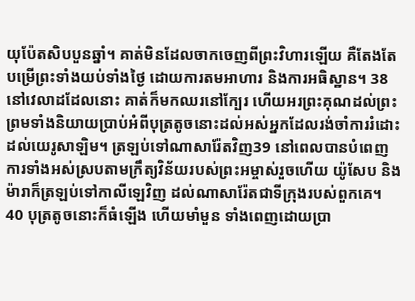យុប៉ែតសិបបួនឆ្នាំ។ គាត់មិនដែលចាកចេញពីព្រះវិហារឡើយ គឺតែងតែបម្រើព្រះទាំងយប់ទាំងថ្ងៃ ដោយការតមអាហារ និងការអធិស្ឋាន។ 38 នៅវេលាដដែលនោះ គាត់ក៏មកឈរនៅក្បែរ ហើយអរព្រះគុណដល់ព្រះ ព្រមទាំងនិយាយប្រាប់អំពីបុត្រតូចនោះដល់អស់អ្នកដែលរង់ចាំការរំដោះដល់យេរូសាឡិម។ ត្រឡប់ទៅណាសារ៉ែតវិញ39 នៅពេលបានបំពេញការទាំងអស់ស្របតាមក្រឹត្យវិន័យរបស់ព្រះអម្ចាស់រួចហើយ យ៉ូសែប និងម៉ារាក៏ត្រឡប់ទៅកាលីឡេវិញ ដល់ណាសារ៉ែតជាទីក្រុងរបស់ពួកគេ។ 40 បុត្រតូចនោះក៏ធំឡើង ហើយមាំមួន ទាំងពេញដោយប្រា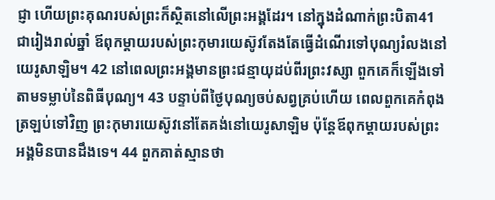ជ្ញា ហើយព្រះគុណរបស់ព្រះក៏ស្ថិតនៅលើព្រះអង្គដែរ។ នៅក្នុងដំណាក់ព្រះបិតា41 ជារៀងរាល់ឆ្នាំ ឪពុកម្ដាយរបស់ព្រះកុមារយេស៊ូវតែងតែធ្វើដំណើរទៅបុណ្យរំលងនៅយេរូសាឡិម។ 42 នៅពេលព្រះអង្គមានព្រះជន្មាយុដប់ពីរព្រះវស្សា ពួកគេក៏ឡើងទៅតាមទម្លាប់នៃពិធីបុណ្យ។ 43 បន្ទាប់ពីថ្ងៃបុណ្យចប់សព្វគ្រប់ហើយ ពេលពួកគេកំពុងត្រឡប់ទៅវិញ ព្រះកុមារយេស៊ូវនៅតែគង់នៅយេរូសាឡិម ប៉ុន្តែឪពុកម្ដាយរបស់ព្រះអង្គមិនបានដឹងទេ។ 44 ពួកគាត់ស្មានថា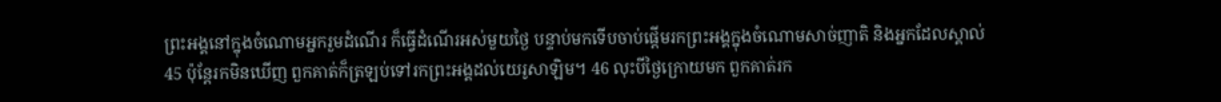ព្រះអង្គនៅក្នុងចំណោមអ្នករួមដំណើរ ក៏ធ្វើដំណើរអស់មួយថ្ងៃ បន្ទាប់មកទើបចាប់ផ្ដើមរកព្រះអង្គក្នុងចំណោមសាច់ញាតិ និងអ្នកដែលស្គាល់ 45 ប៉ុន្តែរកមិនឃើញ ពួកគាត់ក៏ត្រឡប់ទៅរកព្រះអង្គដល់យេរូសាឡិម។ 46 លុះបីថ្ងៃក្រោយមក ពួកគាត់រក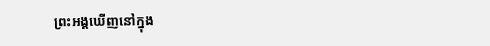ព្រះអង្គឃើញនៅក្នុង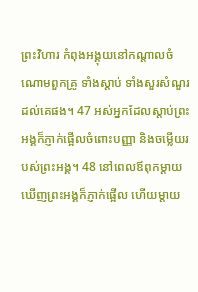ព្រះវិហារ កំពុងអង្គុយនៅកណ្ដាលចំណោមពួកគ្រូ ទាំងស្ដាប់ ទាំងសួរសំណួរដល់គេផង។ 47 អស់អ្នកដែលស្ដាប់ព្រះអង្គក៏ភ្ញាក់ផ្អើលចំពោះបញ្ញា និងចម្លើយរបស់ព្រះអង្គ។ 48 នៅពេលឪពុកម្ដាយឃើញព្រះអង្គក៏ភ្ញាក់ផ្អើល ហើយម្ដាយ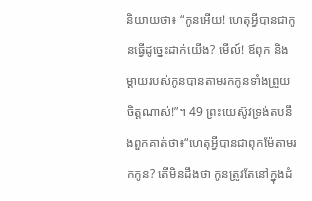និយាយថា៖ “កូនអើយ! ហេតុអ្វីបានជាកូនធ្វើដូច្នេះដាក់យើង? មើល៍! ឪពុក និងម្ដាយរបស់កូនបានតាមរកកូនទាំងព្រួយចិត្តណាស់!”។ 49 ព្រះយេស៊ូវទ្រង់តបនឹងពួកគាត់ថា៖“ហេតុអ្វីបានជាពុកម៉ែតាមរកកូន? តើមិនដឹងថា កូនត្រូវតែនៅក្នុងដំ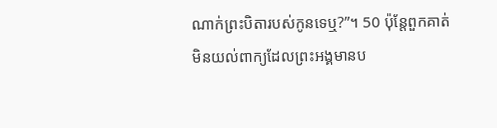ណាក់ព្រះបិតារបស់កូនទេឬ?”។ 50 ប៉ុន្តែពួកគាត់មិនយល់ពាក្យដែលព្រះអង្គមានប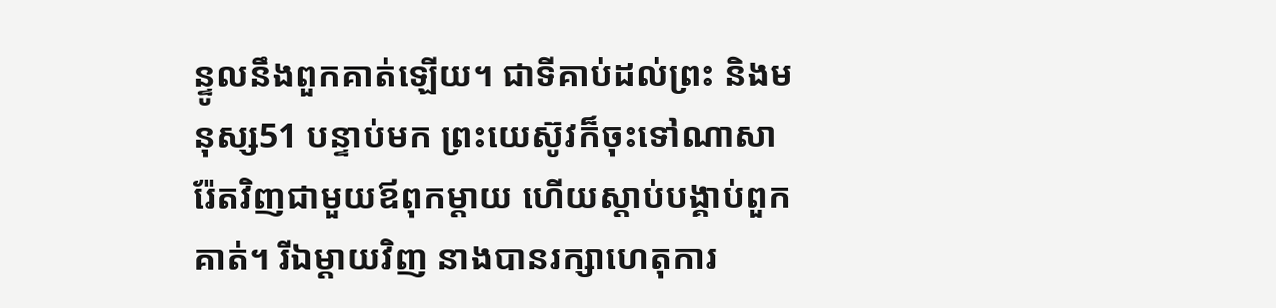ន្ទូលនឹងពួកគាត់ឡើយ។ ជាទីគាប់ដល់ព្រះ និងមនុស្ស51 បន្ទាប់មក ព្រះយេស៊ូវក៏ចុះទៅណាសារ៉ែតវិញជាមួយឪពុកម្ដាយ ហើយស្ដាប់បង្គាប់ពួកគាត់។ រីឯម្ដាយវិញ នាងបានរក្សាហេតុការ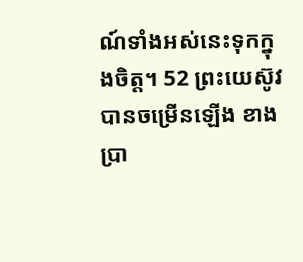ណ៍ទាំងអស់នេះទុកក្នុងចិត្ត។ 52 ព្រះយេស៊ូវបានចម្រើនឡើង ខាងប្រា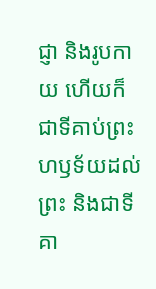ជ្ញា និងរូបកាយ ហើយក៏ជាទីគាប់ព្រះហឫទ័យដល់ព្រះ និងជាទីគា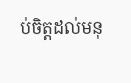ប់ចិត្តដល់មនុ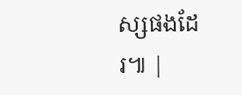ស្សផងដែរ៕ |